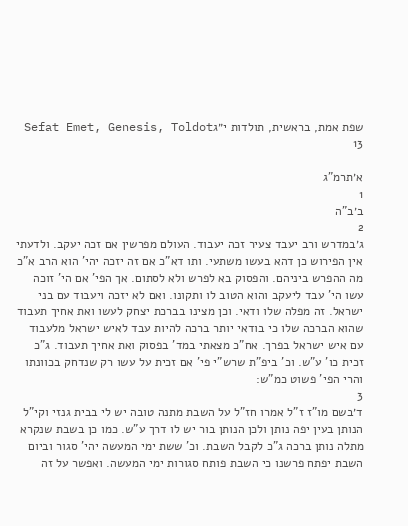שפת אמת, בראשית, תולדות י״גSefat Emet, Genesis, Toldot 13

א׳תרמ"ג
1
ב׳ב"ה
2
ג׳במדרש ורב יעבד צעיר זכה יעבוד. העולם מפרשין אם זכה יעקב. ולדעתי אין הפירוש כן דהא בעשו משתעי. ותו דא"כ אם זה יזכה יהי' הוא הרב א"כ מה ההפרש ביניהם. והפסוק בא לפרש ולא לסתום. אך הפי' אם הי' זוכה עשו הי' עבד ליעקב והוא הטוב לו ותקונו. ואם לא יזכה ויעבוד עם בני ישראל. זה מפלה שלו ודאי. וכן מצינו בברכת יצחק לעשו ואת אחיך תעבוד שהוא הברכה שלו כי בודאי יותר ברכה להיות עבד לאיש ישראל מלעבוד עם איש ישראל בפרך. אח"כ מצאתי במד' בפסוק ואת אחיך תעבוד. ג"כ זכית כו' ע"ש. וכ' ביפ"ת שרש"י פי' אם זכית על עשו רק שנדחק בכוונתו והרי הפי' פשוט כמ"ש:
3
ד׳בשם מו"ז ז"ל אמרו חז"ל על השבת מתנה טובה יש לי בבית גנזי וקי"ל הנותן בעין יפה נותן ולכן הנותן בור יש לו דרך ע"ש. כמו כן בשבת שנקרא מתלה נותן ברכה ג"כ לקבל השבת. וכ' ששת ימי המעשה יהי' סגור וביום השבת יפתח פרשנו כי השבת פותח סגורות ימי המעשה. ואפשר על זה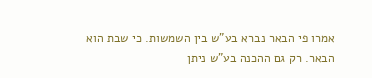אמרו פי הבאר נברא בע"ש בין השמשות. כי שבת הוא הבאר. רק גם ההכנה בע"ש ניתן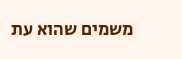משמים שהוא עת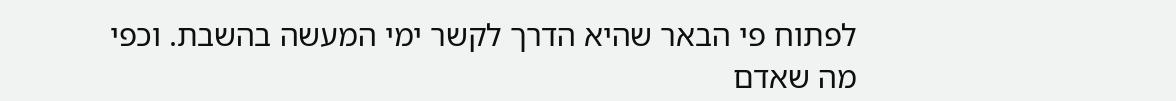לפתוח פי הבאר שהיא הדרך לקשר ימי המעשה בהשבת. וכפי מה שאדם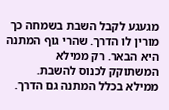מגעגע לקבל השבת בשמחה כך מורין לו הדרך. שהרי גוף המתנה היא הבאר. רק ממילא המשתוקק לכנוס להשבת. ממילא בכלל המתנה גם הדרך.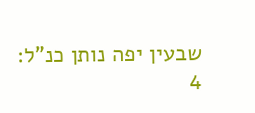שבעין יפה נותן כנ"ל:
4